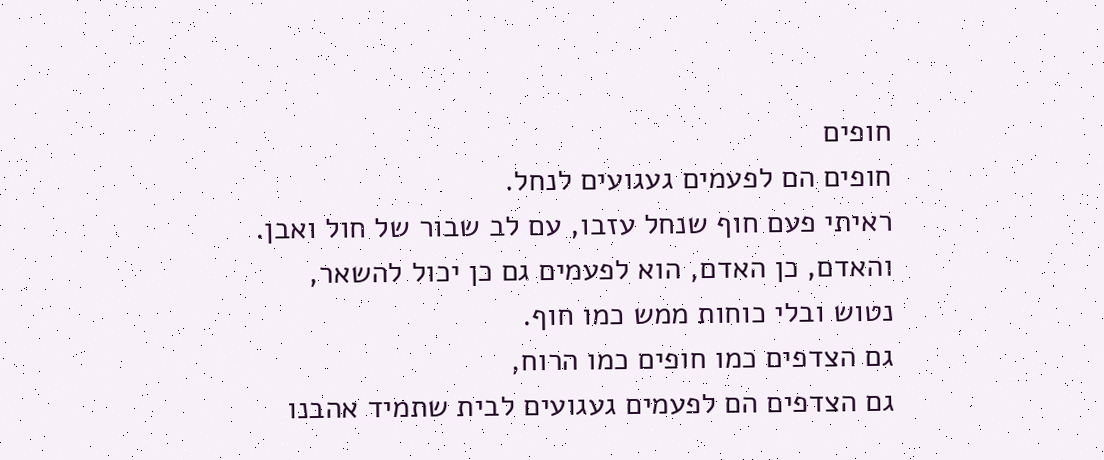חופים
חופים הם לפעמים געגועים לנחל.
ראיתי פעם חוף שנחל עזבו, עם לב שבור של חול ואבן.
והאדם, כן האדם, הוא לפעמים גם כן יכול להשאר,
נטוש ובלי כוחות ממש כמו חוף.
גם הצדפים כמו חופים כמו הרוח,
גם הצדפים הם לפעמים געגועים לבית שתמיד אהבנו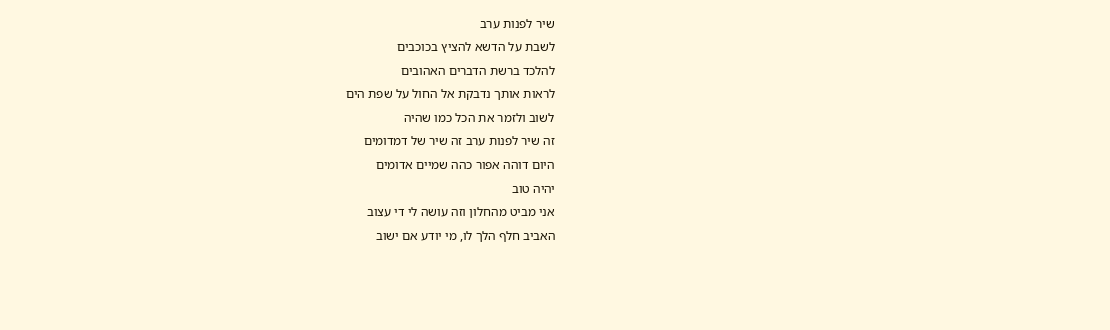שיר לפנות ערב
לשבת על הדשא להציץ בכוכבים
להלכד ברשת הדברים האהובים
לראות אותך נדבקת אל החול על שפת הים
לשוב ולזמר את הכל כמו שהיה
זה שיר לפנות ערב זה שיר של דמדומים
היום דוהה אפור כהה שמיים אדומים
יהיה טוב
אני מביט מהחלון וזה עושה לי די עצוב
האביב חלף הלך לו, מי יודע אם ישוב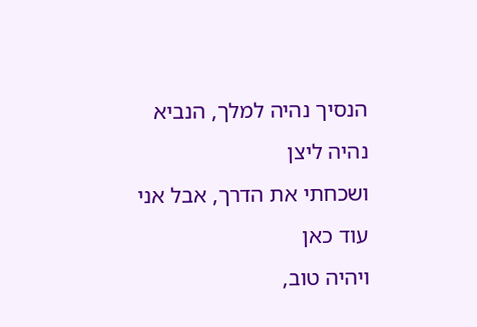הנסיך נהיה למלך, הנביא נהיה ליצן
ושכחתי את הדרך, אבל אני עוד כאן
ויהיה טוב,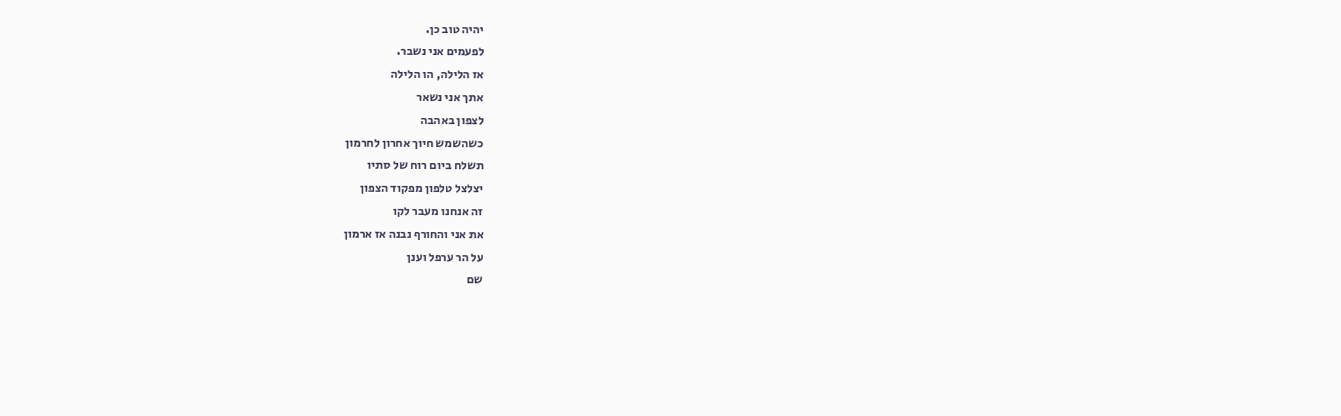יהיה טוב כן.
לפעמים אני נשבר.
אז הלילה, הו הלילה
אתך אני נשאר
לצפון באהבה
כשהשמש חיוך אחרון לחרמון
תשלח ביום רוח של סתיו
יצלצל טלפון מפקוד הצפון
זה אנחנו מעבר לקו
את אני והחורף נבנה אז ארמון
על הר ערפל וענן
שם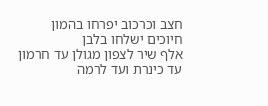חצב וכרכוב יפרחו בהמון
חיוכים ישלחו בלבן
אלף שיר לצפון מגולן עד חרמון
עד כינרת ועד לרמה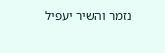נזמר והשיר יעפיל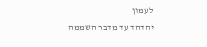לעמון
יהדהד עד מדבר השממה